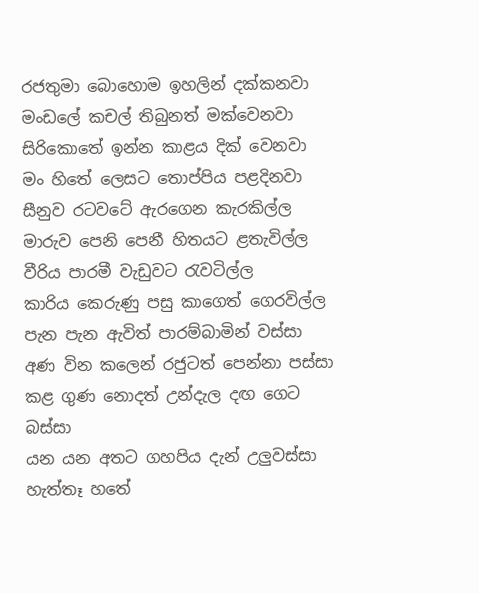රජතුමා බොහොම ඉහලින් දක්කනවා
මංඩලේ කචල් තිබුනත් මක්වෙනවා
සිරිකොතේ ඉන්න කාළය දික් වෙනවා
මං හිතේ ලෙසට තොප්පිය පළදිනවා
සීනුව රටවටේ ඇරගෙන කැරකිල්ල
මාරුව පෙනි පෙනී හිතයට ළතැවිල්ල
වීරිය පාරමී වැඩුවට රැවටිල්ල
කාරිය කෙරුණු පසු කාගෙත් ගෙරවිල්ල
පැන පැන ඇවිත් පාරම්බාමින් වස්සා
අණ වින කලෙන් රජුටත් පෙන්නා පස්සා
කළ ගුණ නොදත් උන්දැල දඟ ගෙට බස්සා
යන යන අතට ගහපිය දැන් උලුවස්සා
හැත්තෑ හතේ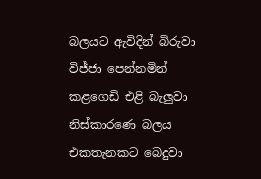බලයට ඇවිදින් බිරුවා
විජ්ජා පෙන්නමින් කළගෙඩි එළි බැලුවා
නිස්කාරණෙ බලය එකතැනකට බෙදුවා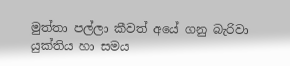මුත්තා පල්ලා කීවත් අයේ ගනු බැරිවා
යුක්තිය හා සමය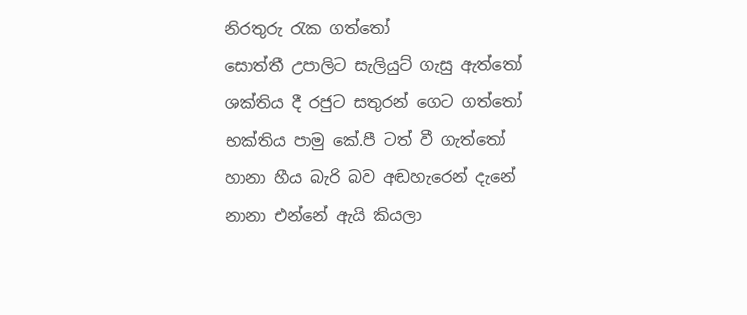නිරතුරු රැක ගත්තෝ
සොත්තී උපාලිට සැලියුට් ගැසු ඇත්තෝ
ශක්තිය දී රජුට සතුරන් ගෙට ගත්තෝ
භක්තිය පාමු කේ.පී ටත් වී ගැත්තෝ
හානා හීය බැරි බව අඬහැරෙන් දැනේ
නානා එන්නේ ඇයි කියලා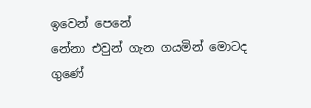ඉවෙන් පෙනේ
නේනා එවුන් ගැන ගයමින් මොටද ගුණේ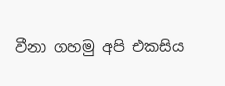වීනා ගහමු අපි එකසිය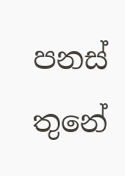පනස් තුනේ